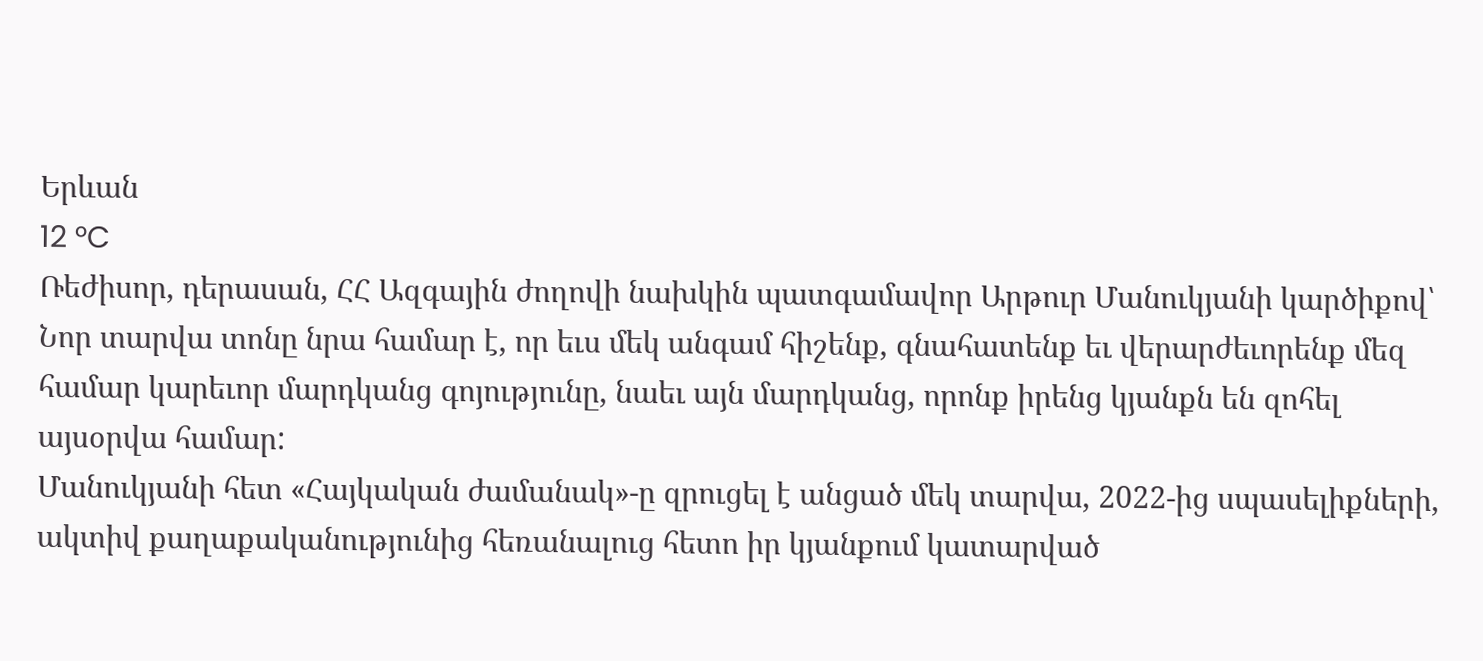Երևան
12 °C
Ռեժիսոր, դերասան, ՀՀ Ազգային ժողովի նախկին պատգամավոր Արթուր Մանուկյանի կարծիքով՝ Նոր տարվա տոնը նրա համար է, որ եւս մեկ անգամ հիշենք, գնահատենք եւ վերարժեւորենք մեզ համար կարեւոր մարդկանց գոյությունը, նաեւ այն մարդկանց, որոնք իրենց կյանքն են զոհել այսօրվա համար:
Մանուկյանի հետ «Հայկական ժամանակ»-ը զրուցել է անցած մեկ տարվա, 2022-ից սպասելիքների, ակտիվ քաղաքականությունից հեռանալուց հետո իր կյանքում կատարված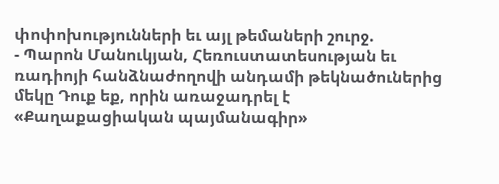փոփոխությունների եւ այլ թեմաների շուրջ.
- Պարոն Մանուկյան, Հեռուստատեսության եւ ռադիոյի հանձնաժողովի անդամի թեկնածուներից մեկը Դուք եք, որին առաջադրել է «Քաղաքացիական պայմանագիր»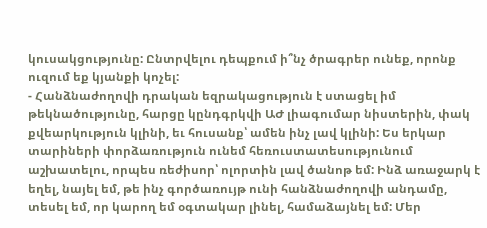կուսակցությունը: Ընտրվելու դեպքում ի՞նչ ծրագրեր ունեք, որոնք ուզում եք կյանքի կոչել:
- Հանձնաժողովի դրական եզրակացություն է ստացել իմ թեկնածությունը, հարցը կընդգրկվի ԱԺ լիագումար նիստերին, փակ քվեարկություն կլինի, եւ հուսանք՝ ամեն ինչ լավ կլինի: Ես երկար տարիների փորձառություն ունեմ հեռուստատեսությունում աշխատելու, որպես ռեժիսոր՝ ոլորտին լավ ծանոթ եմ: Ինձ առաջարկ է եղել, նայել եմ, թե ինչ գործառույթ ունի հանձնաժողովի անդամը, տեսել եմ, որ կարող եմ օգտակար լինել, համաձայնել եմ: Մեր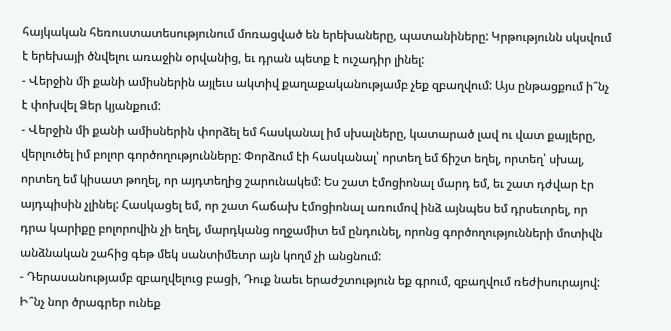հայկական հեռուստատեսությունում մոռացված են երեխաները, պատանիները: Կրթությունն սկսվում է երեխայի ծնվելու առաջին օրվանից, եւ դրան պետք է ուշադիր լինել:
- Վերջին մի քանի ամիսներին այլեւս ակտիվ քաղաքականությամբ չեք զբաղվում: Այս ընթացքում ի՞նչ է փոխվել Ձեր կյանքում:
- Վերջին մի քանի ամիսներին փորձել եմ հասկանալ իմ սխալները, կատարած լավ ու վատ քայլերը, վերլուծել իմ բոլոր գործողությունները: Փորձում էի հասկանալ՝ որտեղ եմ ճիշտ եղել, որտեղ՝ սխալ, որտեղ եմ կիսատ թողել, որ այդտեղից շարունակեմ: Ես շատ էմոցիոնալ մարդ եմ, եւ շատ դժվար էր այդպիսին չլինել: Հասկացել եմ, որ շատ հաճախ էմոցիոնալ առումով ինձ այնպես եմ դրսեւորել, որ դրա կարիքը բոլորովին չի եղել, մարդկանց ողջամիտ եմ ընդունել, որոնց գործողությունների մոտիվն անձնական շահից գեթ մեկ սանտիմետր այն կողմ չի անցնում:
- Դերասանությամբ զբաղվելուց բացի, Դուք նաեւ երաժշտություն եք գրում, զբաղվում ռեժիսուրայով: Ի՞նչ նոր ծրագրեր ունեք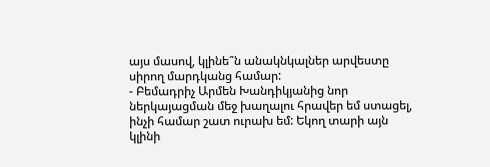այս մասով, կլինե՞ն անակնկալներ արվեստը սիրող մարդկանց համար:
- Բեմադրիչ Արմեն Խանդիկյանից նոր ներկայացման մեջ խաղալու հրավեր եմ ստացել, ինչի համար շատ ուրախ եմ: Եկող տարի այն կլինի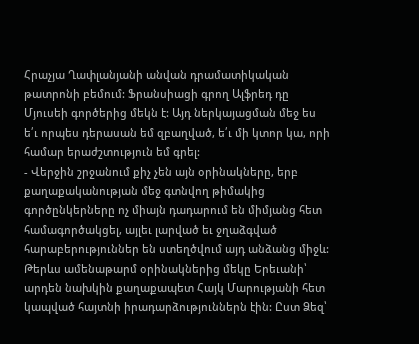Հրաչյա Ղափլանյանի անվան դրամատիկական թատրոնի բեմում: Ֆրանսիացի գրող Ալֆրեդ դը Մյուսեի գործերից մեկն է: Այդ ներկայացման մեջ ես ե՛ւ որպես դերասան եմ զբաղված, ե՛ւ մի կտոր կա, որի համար երաժշտություն եմ գրել:
- Վերջին շրջանում քիչ չեն այն օրինակները, երբ քաղաքականության մեջ գտնվող թիմակից գործընկերները ոչ միայն դադարում են միմյանց հետ համագործակցել, այլեւ լարված եւ ջղաձգված հարաբերություններ են ստեղծվում այդ անձանց միջև: Թերևս ամենաթարմ օրինակներից մեկը Երեւանի՝ արդեն նախկին քաղաքապետ Հայկ Մարությանի հետ կապված հայտնի իրադարձություններն էին: Ըստ Ձեզ՝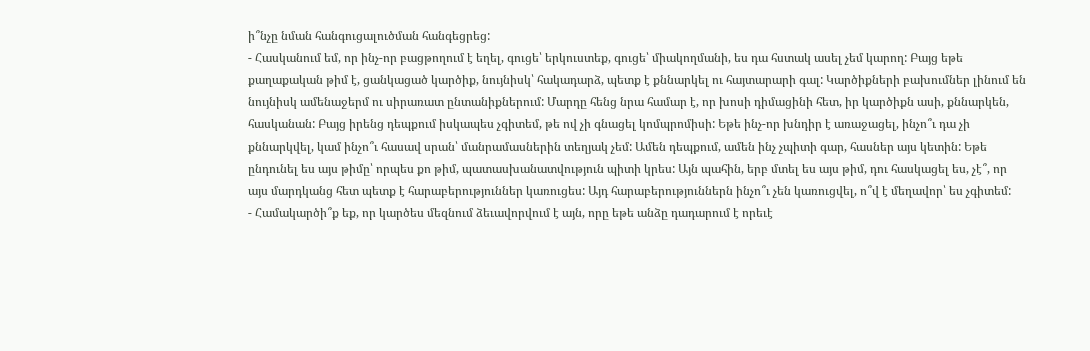ի՞նչը նման հանգուցալուծման հանգեցրեց:
- Հասկանում եմ, որ ինչ-որ բացթողում է եղել, գուցե՝ երկուստեք, գուցե՝ միակողմանի, ես դա հստակ ասել չեմ կարող: Բայց եթե քաղաքական թիմ է, ցանկացած կարծիք, նույնիսկ՝ հակադարձ, պետք է քննարկել ու հայտարարի գալ: Կարծիքների բախումներ լինում են նույնիսկ ամենաջերմ ու սիրառատ ընտանիքներում: Մարդը հենց նրա համար է, որ խոսի դիմացինի հետ, իր կարծիքն ասի, քննարկեն, հասկանան: Բայց իրենց դեպքում իսկապես չգիտեմ, թե ով չի գնացել կոմպրոմիսի: Եթե ինչ-որ խնդիր է առաջացել, ինչո՞ւ դա չի քննարկվել, կամ ինչո՞ւ հասավ սրան՝ մանրամասներին տեղյակ չեմ: Ամեն դեպքում, ամեն ինչ չպիտի գար, հասներ այս կետին: Եթե ընդունել ես այս թիմը՝ որպես քո թիմ, պատասխանատվություն պիտի կրես: Այն պահին, երբ մտել ես այս թիմ, դու հասկացել ես, չէ՞, որ այս մարդկանց հետ պետք է հարաբերություններ կառուցես: Այդ հարաբերություններն ինչո՞ւ չեն կառուցվել, ո՞վ է մեղավոր՝ ես չգիտեմ:
- Համակարծի՞ք եք, որ կարծես մեզնում ձեւավորվում է այն, որը եթե անձը դադարում է որեւէ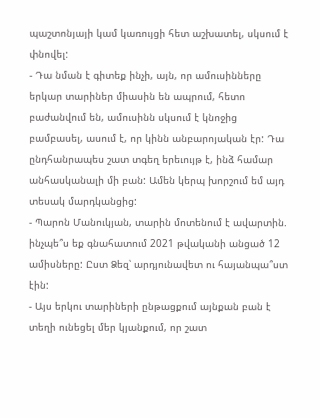պաշտոնյայի կամ կառույցի հետ աշխատել, սկսում է փնովել:
- Դա նման է գիտեք ինչի, այն, որ ամուսինները երկար տարիներ միասին են ապրում, հետո բաժանվում են, ամուսինն սկսում է կնոջից բամբասել, ասում է, որ կինն անբարոյական էր: Դա ընդհանրապես շատ տգեղ երեւույթ է, ինձ համար անհասկանալի մի բան: Ամեն կերպ խորշում եմ այդ տեսակ մարդկանցից:
- Պարոն Մանուկյան, տարին մոտենում է ավարտին. ինչպե՞ս եք գնահատում 2021 թվականի անցած 12 ամիսները: Ըստ Ձեզ՝ արդյունավետ ու հայանպա՞ստ էին:
- Այս երկու տարիների ընթացքում այնքան բան է տեղի ունեցել մեր կյանքում, որ շատ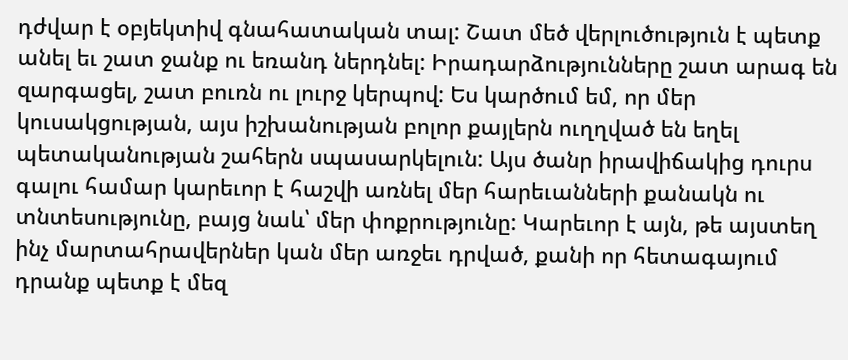դժվար է օբյեկտիվ գնահատական տալ: Շատ մեծ վերլուծություն է պետք անել եւ շատ ջանք ու եռանդ ներդնել: Իրադարձությունները շատ արագ են զարգացել, շատ բուռն ու լուրջ կերպով: Ես կարծում եմ, որ մեր կուսակցության, այս իշխանության բոլոր քայլերն ուղղված են եղել պետականության շահերն սպասարկելուն: Այս ծանր իրավիճակից դուրս գալու համար կարեւոր է հաշվի առնել մեր հարեւանների քանակն ու տնտեսությունը, բայց նաև՝ մեր փոքրությունը: Կարեւոր է այն, թե այստեղ ինչ մարտահրավերներ կան մեր առջեւ դրված, քանի որ հետագայում դրանք պետք է մեզ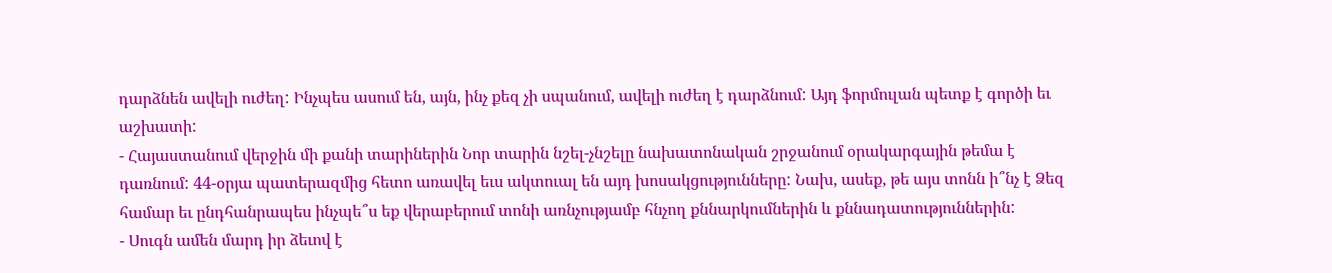դարձնեն ավելի ուժեղ: Ինչպես ասում են, այն, ինչ քեզ չի սպանում, ավելի ուժեղ է դարձնում: Այդ ֆորմուլան պետք է գործի եւ աշխատի:
- Հայաստանում վերջին մի քանի տարիներին Նոր տարին նշել-չնշելը նախատոնական շրջանում օրակարգային թեմա է դառնում: 44-օրյա պատերազմից հետո առավել եւս ակտուալ են այդ խոսակցությունները: Նախ, ասեք, թե այս տոնն ի՞նչ է Ձեզ համար եւ ընդհանրապես ինչպե՞ս եք վերաբերում տոնի առնչությամբ հնչող քննարկումներին և քննադատություններին:
- Սուգն ամեն մարդ իր ձեւով է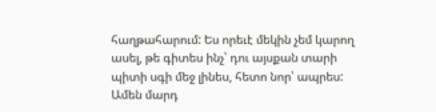հաղթահարում: Ես որեւէ մեկին չեմ կարող ասել, թե գիտես ինչ՝ դու այսքան տարի պիտի սգի մեջ լինես, հետո նոր՝ ապրես: Ամեն մարդ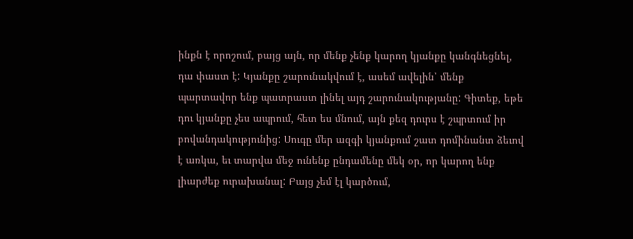ինքն է որոշում, բայց այն, որ մենք չենք կարող կյանքը կանգնեցնել, դա փաստ է: Կյանքը շարունակվում է, ասեմ ավելին՝ մենք պարտավոր ենք պատրաստ լինել այդ շարունակությանը: Գիտեք, եթե դու կյանքը չես ապրում, հետ ես մնում, այն քեզ դուրս է շպրտում իր բովանդակությունից: Սուգը մեր ազգի կյանքում շատ դոմինանտ ձեւով է առկա, եւ տարվա մեջ ունենք ընդամենը մեկ օր, որ կարող ենք լիարժեք ուրախանալ: Բայց չեմ էլ կարծում,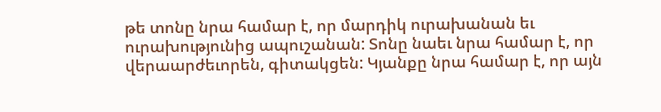թե տոնը նրա համար է, որ մարդիկ ուրախանան եւ ուրախությունից ապուշանան: Տոնը նաեւ նրա համար է, որ վերաարժեւորեն, գիտակցեն: Կյանքը նրա համար է, որ այն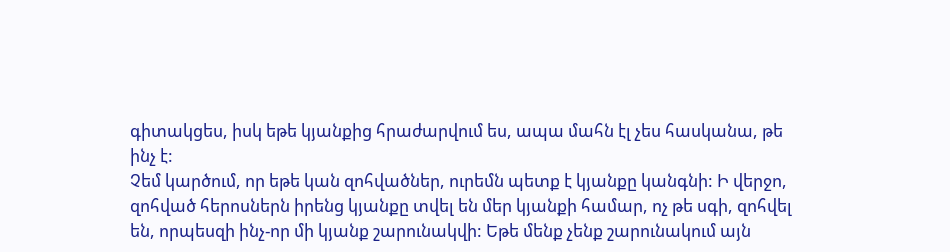գիտակցես, իսկ եթե կյանքից հրաժարվում ես, ապա մահն էլ չես հասկանա, թե ինչ է:
Չեմ կարծում, որ եթե կան զոհվածներ, ուրեմն պետք է կյանքը կանգնի: Ի վերջո, զոհված հերոսներն իրենց կյանքը տվել են մեր կյանքի համար, ոչ թե սգի, զոհվել են, որպեսզի ինչ-որ մի կյանք շարունակվի: Եթե մենք չենք շարունակում այն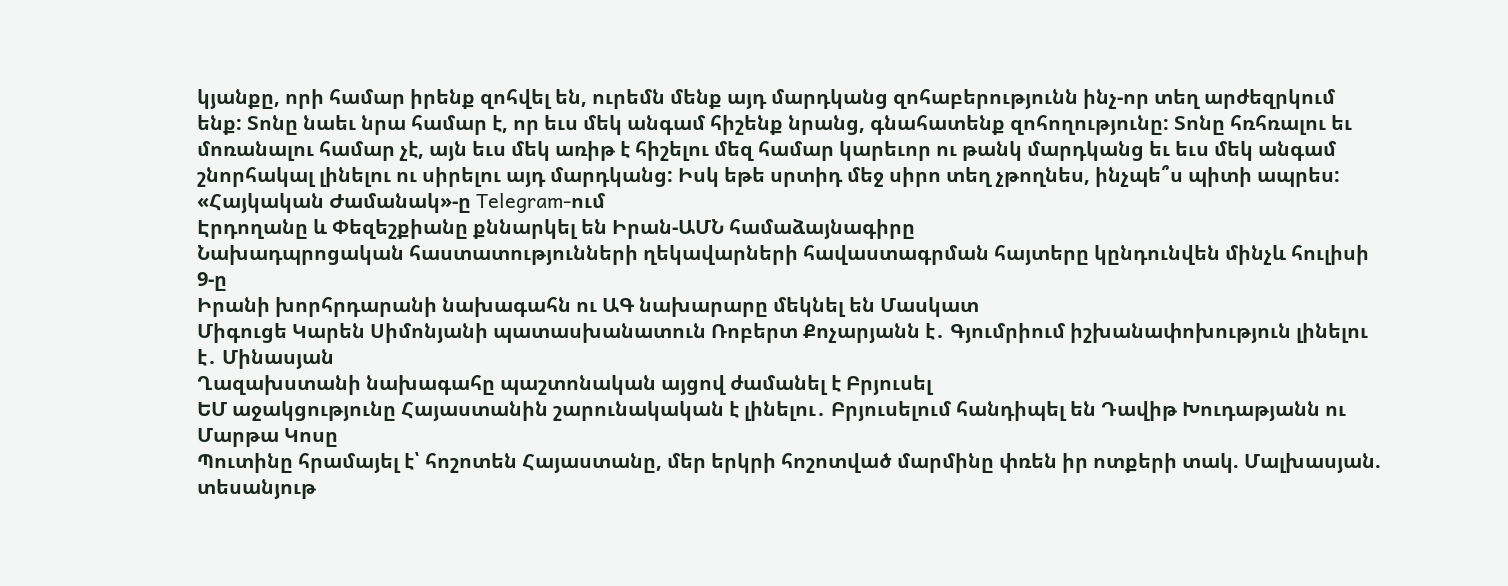կյանքը, որի համար իրենք զոհվել են, ուրեմն մենք այդ մարդկանց զոհաբերությունն ինչ-որ տեղ արժեզրկում ենք: Տոնը նաեւ նրա համար է, որ եւս մեկ անգամ հիշենք նրանց, գնահատենք զոհողությունը: Տոնը հռհռալու եւ մոռանալու համար չէ, այն եւս մեկ առիթ է հիշելու մեզ համար կարեւոր ու թանկ մարդկանց եւ եւս մեկ անգամ շնորհակալ լինելու ու սիրելու այդ մարդկանց: Իսկ եթե սրտիդ մեջ սիրո տեղ չթողնես, ինչպե՞ս պիտի ապրես:
«Հայկական Ժամանակ»-ը Telegram-ում
Էրդողանը և Փեզեշքիանը քննարկել են Իրան-ԱՄՆ համաձայնագիրը
Նախադպրոցական հաստատությունների ղեկավարների հավաստագրման հայտերը կընդունվեն մինչև հուլիսի 9-ը
Իրանի խորհրդարանի նախագահն ու ԱԳ նախարարը մեկնել են Մասկատ
Միգուցե Կարեն Սիմոնյանի պատասխանատուն Ռոբերտ Քոչարյանն է․ Գյումրիում իշխանափոխություն լինելու է․ Մինասյան
Ղազախստանի նախագահը պաշտոնական այցով ժամանել է Բրյուսել
ԵՄ աջակցությունը Հայաստանին շարունակական է լինելու․ Բրյուսելում հանդիպել են Դավիթ Խուդաթյանն ու Մարթա Կոսը
Պուտինը հրամայել է՝ հոշոտեն Հայաստանը, մեր երկրի հոշոտված մարմինը փռեն իր ոտքերի տակ. Մալխասյան. տեսանյութ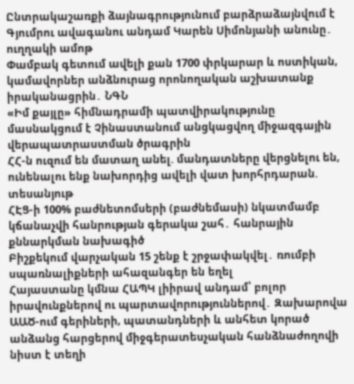Ընտրակաշառքի ձայնագրությունում բարձրաձայնվում է Գյումրու ավագանու անդամ Կարեն Սիմոնյանի անունը․ ուղղակի ամոթ
Փամբակ գետում ավելի քան 1700 փրկարար և ոստիկան, կամավորներ անձնուրաց որոնողական աշխատանք իրականացրին․ ՆԳՆ
«Իմ քայլը» հիմնադրամի պատվիրակությունը մասնակցում է Չինաստանում անցկացվող միջազգային վերապատրաստման ծրագրին
ՀՀ-ն ուզում են մատաղ անել. մանդատները վերցնելու են, ունենալու ենք նախորդից ավելի վատ խորհրդարան. տեսանյութ
ՀԷՑ-ի 100% բաժնետոմսերի (բաժնեմասի) նկատմամբ կճանաչվի հանրության գերակա շահ․ հանրային քննարկման նախագիծ
Բիշքեկում վարչական 15 շենք է շրջափակվել․ ռումբի սպառնալիքների ահազանգեր են եղել
Հայաստանը կմնա ՀԱՊԿ լիիրավ անդամ՝ բոլոր իրավունքներով ու պարտավորություններով․ Զախարովա
ԱԱԾ-ում գերիների, պատանդների և անհետ կորած անձանց հարցերով միջգերատեսչական հանձնաժողովի նիստ է տեղի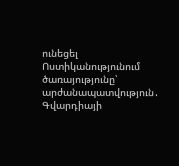ունեցել
Ոստիկանությունում ծառայությունը՝ արժանապատվություն․ Գվարդիայի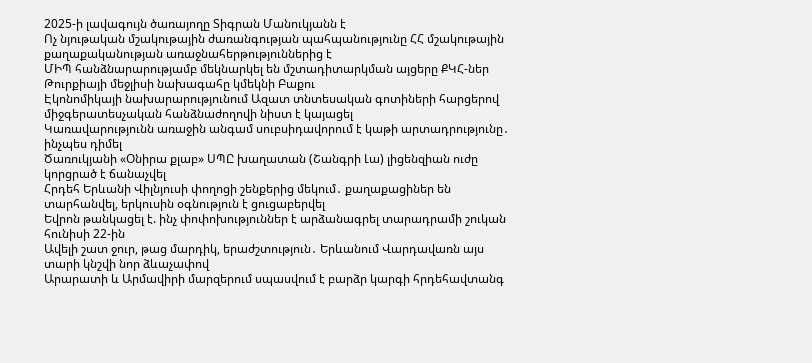2025-ի լավագույն ծառայողը Տիգրան Մանուկյանն է
Ոչ նյութական մշակութային ժառանգության պահպանությունը ՀՀ մշակութային քաղաքականության առաջնահերթություններից է
ՄԻՊ հանձնարարությամբ մեկնարկել են մշտադիտարկման այցերը ՔԿՀ-ներ
Թուրքիայի մեջլիսի նախագահը կմեկնի Բաքու
Էկոնոմիկայի նախարարությունում Ազատ տնտեսական գոտիների հարցերով միջգերատեսչական հանձնաժողովի նիստ է կայացել
Կառավարությունն առաջին անգամ սուբսիդավորում է կաթի արտադրությունը․ ինչպես դիմել
Ծառուկյանի «Օնիրա քլաբ» ՍՊԸ խաղատան (Շանգրի Լա) լիցենզիան ուժը կորցրած է ճանաչվել
Հրդեհ Երևանի Վիլնյուսի փողոցի շենքերից մեկում․ քաղաքացիներ են տարհանվել, երկուսին օգնություն է ցուցաբերվել
Եվրոն թանկացել է. ինչ փոփոխություններ է արձանագրել տարադրամի շուկան հունիսի 22-ին
Ավելի շատ ջուր, թաց մարդիկ, երաժշտություն․ Երևանում Վարդավառն այս տարի կնշվի նոր ձևաչափով
Արարատի և Արմավիրի մարզերում սպասվում է բարձր կարգի հրդեհավտանգ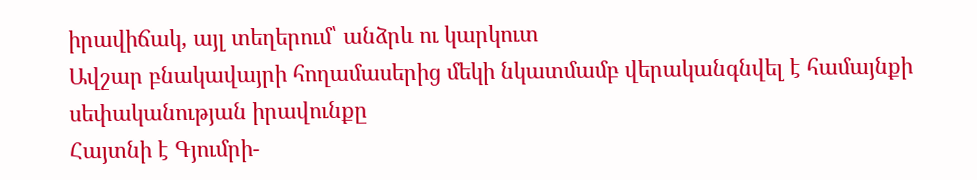իրավիճակ, այլ տեղերում՝ անձրև ու կարկուտ
Ավշար բնակավայրի հողամասերից մեկի նկատմամբ վերականգնվել է համայնքի սեփականության իրավունքը
Հայտնի է Գյումրի-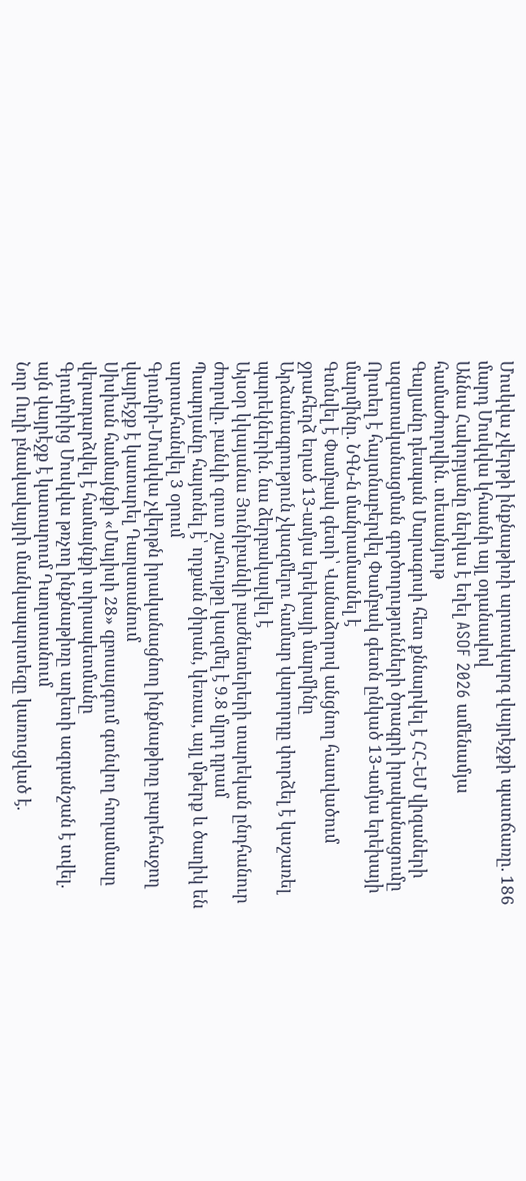Մոսկվա չվերթի ինքնաթիռի արտակարգ վայրէջքի պատճառը. 186 մարդ Մոսկվա կհասնի այլ օդանավով
Աննա Հակոբյանը ներկա է եղել ASOF 2026 ամենամյա համաժողովին. տեսանյութ
Գալյանը դեսպան Մարագոսի հետ քննարկել է ՀՀ-ԵՄ վիզաների ազատականացման գործողությունների ծրագրի իրականացումը
Որտեղ է հայտնաբերվել Փամբակ գետն ընկած 13-ամյա երեխայի մարմինը. ՆԳՆ-ն մանրամասնել է
Գտնվել է Փամբակ գետի՝ Վանաձորով անցնող հատվածում ջրահեղձ եղած 13-ամյա երեխայի մարմինը
Արձանագրություն չկազմելու համար վարորդը փորձել է կաշառել պարեկներին. նա ձերբակալվել է
Այսօր կկայանա Յունիբանկի բաժնետերերի տարեկան ընդհանուր ժողովը. բանկի զուտ շահույթը կազմել է 9.8 մլրդ դրամ
Պապոյանը հայտնել է՝ որքան ծիրան, կեռաս, այլ մթերք և ծաղիկ են արտահանվել 3 օրում
Գյումրի-Մոսկվա չվերթն իրականացնող ինքնաթիռը բարեհաջող վայրէջք է կատարել Դաղստանում
Սիսիան համայնքի «Մայիսի 28» զբոսայգում գտնվող հողամասը վերադարձվել է համայնքի տիրապետմանը
Գյումրիից Մոսկվա թռչող ինքնաթիռը աղետի ազդանշան է տվել. այն վայրէջք է կատարում Դաղստանում
Նոր Ուղի բնակավայրի մանկապարտեզը կառուցված է.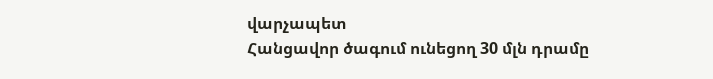վարչապետ
Հանցավոր ծագում ունեցող 30 մլն դրամը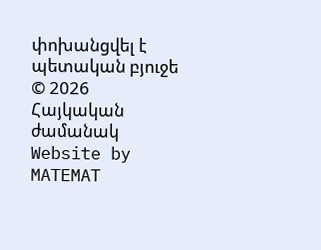փոխանցվել է պետական բյուջե
© 2026 Հայկական ժամանակ
Website by MATEMAT